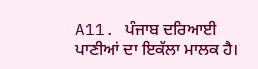A11. ਪੰਜਾਬ ਦਰਿਆਈ ਪਾਣੀਆਂ ਦਾ ਇਕੱਲਾ ਮਾਲਕ ਹੈ।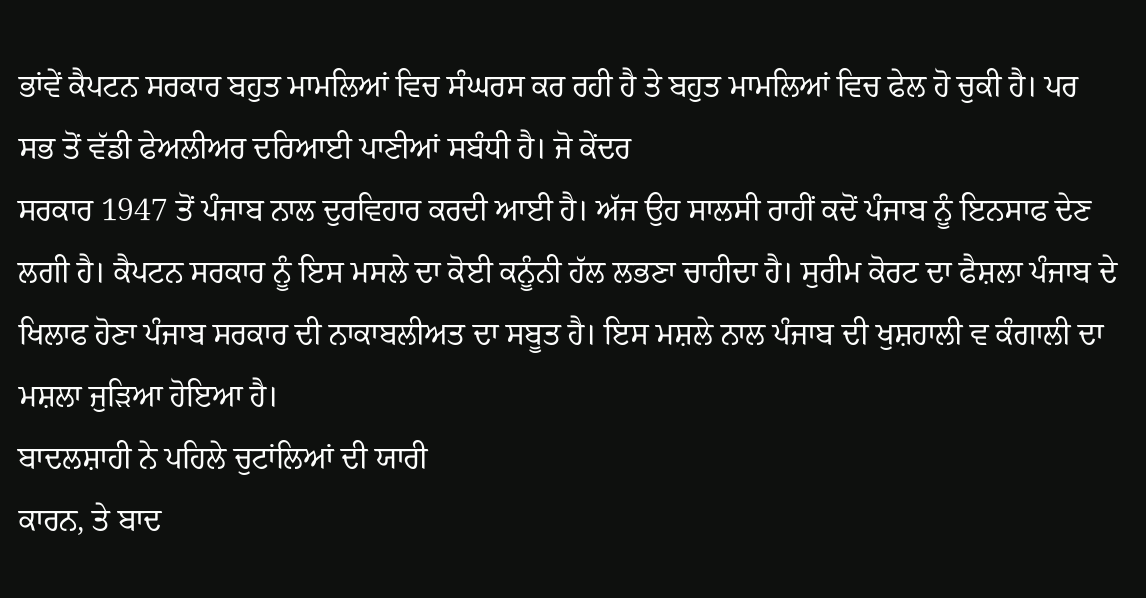ਭਾਂਵੇਂ ਕੈਪਟਨ ਸਰਕਾਰ ਬਹੁਤ ਮਾਮਲਿਆਂ ਵਿਚ ਸੰਘਰਸ ਕਰ ਰਹੀ ਹੈ ਤੇ ਬਹੁਤ ਮਾਮਲਿਆਂ ਵਿਚ ਫੇਲ ਹੋ ਚੁਕੀ ਹੈ। ਪਰ ਸਭ ਤੋਂ ਵੱਡੀ ਫੇਅਲੀਅਰ ਦਰਿਆਈ ਪਾਣੀਆਂ ਸਬੰਧੀ ਹੈ। ਜੋ ਕੇਂਦਰ
ਸਰਕਾਰ 1947 ਤੋਂ ਪੰਜਾਬ ਨਾਲ ਦੁਰਵਿਹਾਰ ਕਰਦੀ ਆਈ ਹੈ। ਅੱਜ ਉਹ ਸਾਲਸੀ ਰਾਹੀਂ ਕਦੋਂ ਪੰਜਾਬ ਨੂੰ ਇਨਸਾਫ ਦੇਣ ਲਗੀ ਹੈ। ਕੈਪਟਨ ਸਰਕਾਰ ਨੂੰ ਇਸ ਮਸਲੇ ਦਾ ਕੋਈ ਕਨੂੰਨੀ ਹੱਲ ਲਭਣਾ ਚਾਹੀਦਾ ਹੈ। ਸੁਰੀਮ ਕੋਰਟ ਦਾ ਫੈਸ਼ਲਾ ਪੰਜਾਬ ਦੇ ਖਿਲਾਫ ਹੋਣਾ ਪੰਜਾਬ ਸਰਕਾਰ ਦੀ ਨਾਕਾਬਲੀਅਤ ਦਾ ਸਬੂਤ ਹੈ। ਇਸ ਮਸ਼ਲੇ ਨਾਲ ਪੰਜਾਬ ਦੀ ਖੁਸ਼ਹਾਲੀ ਵ ਕੰਗਾਲੀ ਦਾ ਮਸ਼ਲਾ ਜੁੜਿਆ ਹੋਇਆ ਹੈ।
ਬਾਦਲਸ਼ਾਹੀ ਨੇ ਪਹਿਲੇ ਚੁਟਾਂਲਿਆਂ ਦੀ ਯਾਰੀ
ਕਾਰਨ, ਤੇ ਬਾਦ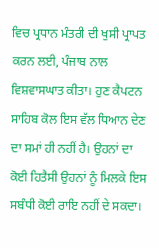ਵਿਚ ਪ੍ਰਧਾਨ ਮੰਤਰੀ ਦੀ ਖੁਸੀ ਪ੍ਰਾਪਤ ਕਰਨ ਲਈ, ਪੰਜਾਬ ਨਾਲ ਵਿਸ਼ਵਾਸਘਾਤ ਕੀਤਾ। ਹੁਣ ਕੈਪਟਨ ਸਾਹਿਬ ਕੋਲ ਇਸ ਵੱਲ ਧਿਆਨ ਦੇਣ ਦਾ ਸਮਾਂ ਹੀ ਨਹੀਂ ਹੈ। ਉਹਨਾਂ ਦਾ ਕੋਈ ਹਿਤੈਸੀ ਉਹਨਾਂ ਨੂੰ ਮਿਲਕੇ ਇਸ ਸਬੰਧੀ ਕੋਈ ਰਾਇ ਨਹੀਂ ਦੇ ਸਕਦਾ।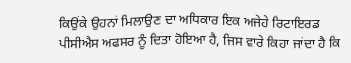ਕਿਉਂਕੇ ਉਹਨਾਂ ਮਿਲਾਉਣ ਦਾ ਅਧਿਕਾਰ ਇਕ ਅਜੇਹੇ ਰਿਟਾਇਰਡ ਪੀਸੀਐਸ ਅਫਸਰ ਨੂੰ ਦਿਤਾ ਹੋਇਆ ਹੈ, ਜਿਸ ਵਾਰੇ ਕਿਹਾ ਜਾਂਦਾ ਹੈ ਕਿ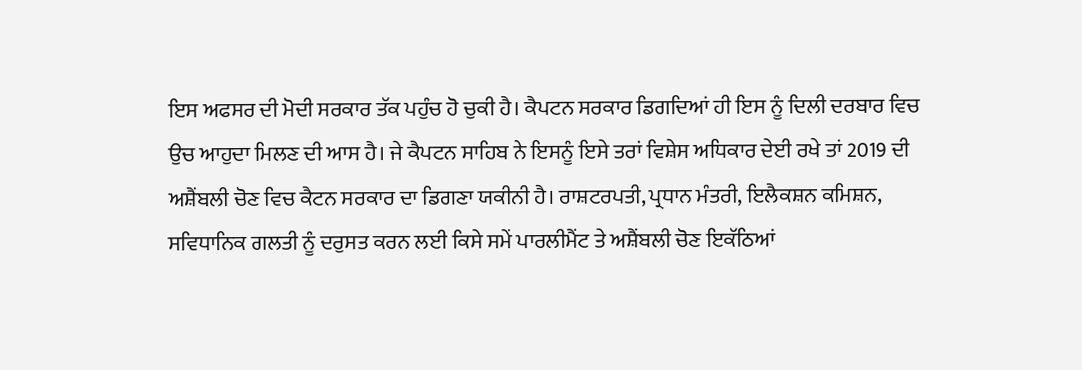ਇਸ ਅਫਸਰ ਦੀ ਮੋਦੀ ਸਰਕਾਰ ਤੱਕ ਪਹੁੰਚ ਹੋ ਚੁਕੀ ਹੈ। ਕੈਪਟਨ ਸਰਕਾਰ ਡਿਗਦਿਆਂ ਹੀ ਇਸ ਨੂੰ ਦਿਲੀ ਦਰਬਾਰ ਵਿਚ ਉਚ ਆਹੁਦਾ ਮਿਲਣ ਦੀ ਆਸ ਹੈ। ਜੇ ਕੈਪਟਨ ਸਾਹਿਬ ਨੇ ਇਸਨੂੰ ਇਸੇ ਤਰਾਂ ਵਿਸ਼ੇਸ ਅਧਿਕਾਰ ਦੇਈ ਰਖੇ ਤਾਂ 2019 ਦੀ ਅਸ਼ੈਂਬਲੀ ਚੋਣ ਵਿਚ ਕੈਟਨ ਸਰਕਾਰ ਦਾ ਡਿਗਣਾ ਯਕੀਨੀ ਹੈ। ਰਾਸ਼ਟਰਪਤੀ, ਪ੍ਰਧਾਨ ਮੰਤਰੀ, ਇਲੈਕਸ਼ਨ ਕਮਿਸ਼ਨ, ਸਵਿਧਾਨਿਕ ਗਲਤੀ ਨੂੰ ਦਰੁਸਤ ਕਰਨ ਲਈ ਕਿਸੇ ਸਮੇਂ ਪਾਰਲੀਮੈਂਟ ਤੇ ਅਸ਼ੈਂਬਲੀ ਚੋਣ ਇਕੱਠਿਆਂ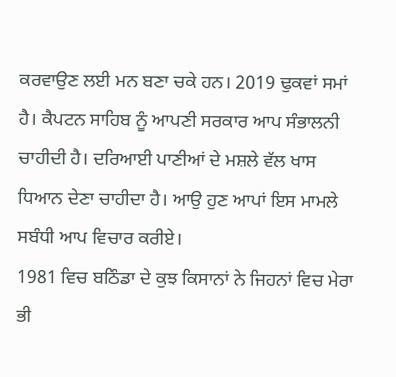ਕਰਵਾਉਣ ਲਈ ਮਨ ਬਣਾ ਚਕੇ ਹਨ। 2019 ਢੁਕਵਾਂ ਸਮਾਂ ਹੈ। ਕੈਪਟਨ ਸਾਹਿਬ ਨੂੰ ਆਪਣੀ ਸਰਕਾਰ ਆਪ ਸੰਭਾਲਨੀ ਚਾਹੀਦੀ ਹੈ। ਦਰਿਆਈ ਪਾਣੀਆਂ ਦੇ ਮਸ਼ਲੇ ਵੱਲ ਖਾਸ ਧਿਆਨ ਦੇਣਾ ਚਾਹੀਦਾ ਹੈ। ਆਉ ਹੁਣ ਆਪਾਂ ਇਸ ਮਾਮਲੇ ਸਬੰਧੀ ਆਪ ਵਿਚਾਰ ਕਰੀਏ।
1981 ਵਿਚ ਬਠਿੰਡਾ ਦੇ ਕੁਝ ਕਿਸਾਨਾਂ ਨੇ ਜਿਹਨਾਂ ਵਿਚ ਮੇਰਾ ਭੀ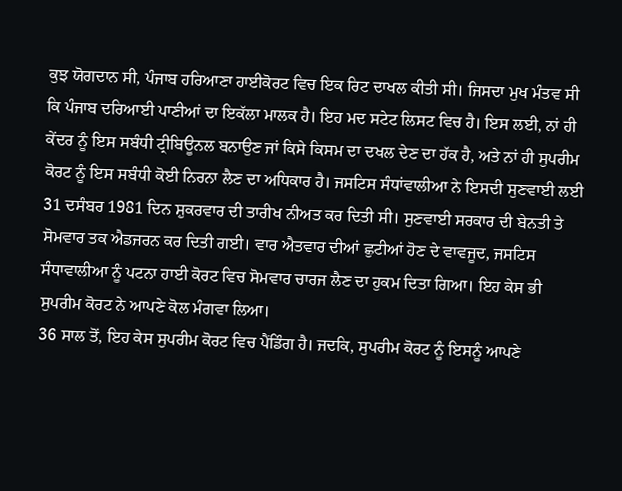ਕੁਝ ਯੋਗਦਾਨ ਸੀ, ਪੰਜਾਬ ਹਰਿਆਣਾ ਹਾਈਕੋਰਟ ਵਿਚ ਇਕ ਰਿਟ ਦਾਖਲ ਕੀਤੀ ਸੀ। ਜਿਸਦਾ ਮੁਖ ਮੰਤਵ ਸੀ ਕਿ ਪੰਜਾਬ ਦਰਿਆਈ ਪਾਣੀਆਂ ਦਾ ਇਕੱਲਾ ਮਾਲਕ ਹੈ। ਇਹ ਮਦ ਸਟੇਟ ਲਿਸਟ ਵਿਚ ਹੈ। ਇਸ ਲਈ, ਨਾਂ ਹੀ ਕੇਂਦਰ ਨੂੰ ਇਸ ਸਬੰਧੀ ਟ੍ਰੀਬਿਊਨਲ ਬਨਾਉਣ ਜਾਂ ਕਿਸੇ ਕਿਸਮ ਦਾ ਦਖਲ ਦੇਣ ਦਾ ਹੱਕ ਹੈ, ਅਤੇ ਨਾਂ ਹੀ ਸੁਪਰੀਮ ਕੋਰਟ ਨੂੰ ਇਸ ਸਬੰਧੀ ਕੋਈ ਨਿਰਨਾ ਲੈਣ ਦਾ ਅਧਿਕਾਰ ਹੈ। ਜਸਟਿਸ ਸੰਧਾਂਵਾਲੀਆ ਨੇ ਇਸਦੀ ਸੁਣਵਾਈ ਲਈ 31 ਦਸੰਬਰ 1981 ਦਿਨ ਸ਼ੁਕਰਵਾਰ ਦੀ ਤਾਰੀਖ ਨੀਅਤ ਕਰ ਦਿਤੀ ਸੀ। ਸੁਣਵਾਈ ਸਰਕਾਰ ਦੀ ਬੇਨਤੀ ਤੇ ਸੋਮਵਾਰ ਤਕ ਐਡਜਰਨ ਕਰ ਦਿਤੀ ਗਈ। ਵਾਰ ਐਤਵਾਰ ਦੀਆਂ ਛੁਟੀਆਂ ਹੋਣ ਦੇ ਵਾਵਜੂਦ, ਜਸਟਿਸ ਸੰਧਾਵਾਲੀਆ ਨੂੰ ਪਟਨਾ ਹਾਈ ਕੋਰਟ ਵਿਚ ਸੋਮਵਾਰ ਚਾਰਜ ਲੈਣ ਦਾ ਹੁਕਮ ਦਿਤਾ ਗਿਆ। ਇਹ ਕੇਸ ਭੀ ਸੁਪਰੀਮ ਕੋਰਟ ਨੇ ਆਪਣੇ ਕੋਲ ਮੰਗਵਾ ਲਿਆ।
36 ਸਾਲ ਤੋਂ, ਇਹ ਕੇਸ ਸੁਪਰੀਮ ਕੋਰਟ ਵਿਚ ਪੈਂਡਿੰਗ ਹੈ। ਜਦਕਿ, ਸੁਪਰੀਮ ਕੋਰਟ ਨੂੰ ਇਸਨੂੰ ਆਪਣੇ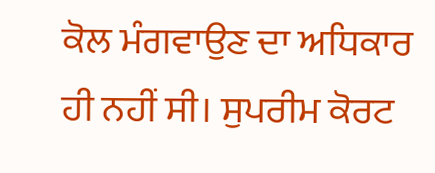ਕੋਲ ਮੰਗਵਾਉਣ ਦਾ ਅਧਿਕਾਰ ਹੀ ਨਹੀਂ ਸੀ। ਸੁਪਰੀਮ ਕੋਰਟ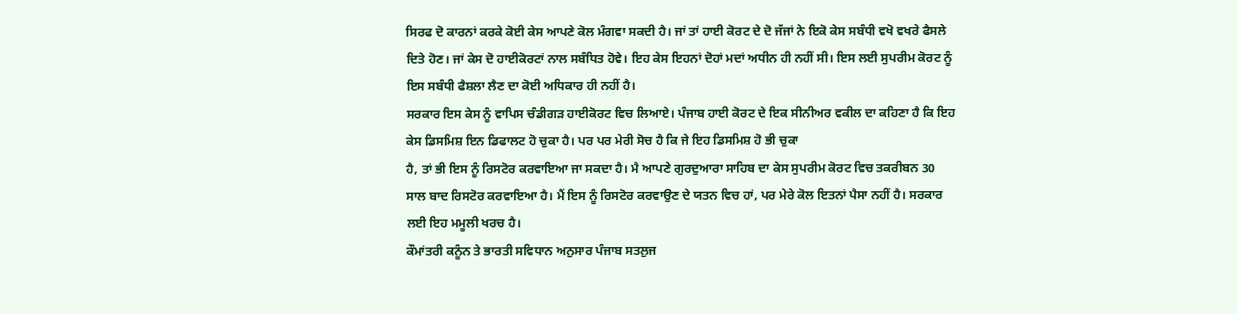ਸਿਰਫ ਦੋ ਕਾਰਨਾਂ ਕਰਕੇ ਕੋਈ ਕੇਸ ਆਪਣੇ ਕੋਲ ਮੰਗਵਾ ਸਕਦੀ ਹੈ। ਜਾਂ ਤਾਂ ਹਾਈ ਕੋਰਟ ਦੇ ਦੋ ਜੱਜਾਂ ਨੇ ਇਕੋ ਕੇਸ ਸਬੰਧੀ ਵਖੋ ਵਖਰੇ ਫੈਸਲੇ ਦਿਤੇ ਹੋਣ। ਜਾਂ ਕੇਸ ਦੋ ਹਾਈਕੋਰਟਾਂ ਨਾਲ ਸਬੰਧਿਤ ਹੋਵੇ। ਇਹ ਕੇਸ ਇਹਨਾਂ ਦੋਹਾਂ ਮਦਾਂ ਅਧੀਨ ਹੀ ਨਹੀਂ ਸੀ। ਇਸ ਲਈ ਸੁਪਰੀਮ ਕੋਰਟ ਨੂੰ ਇਸ ਸਬੰਧੀ ਫੈਸ਼ਲਾ ਲੈਣ ਦਾ ਕੋਈ ਅਧਿਕਾਰ ਹੀ ਨਹੀਂ ਹੈ।
ਸਰਕਾਰ ਇਸ ਕੇਸ ਨੂੰ ਵਾਪਿਸ ਚੰਡੀਗੜ ਹਾਈਕੋਰਟ ਵਿਚ ਲਿਆਏ। ਪੰਜਾਬ ਹਾਈ ਕੋਰਟ ਦੇ ਇਕ ਸੀਨੀਅਰ ਵਕੀਲ ਦਾ ਕਹਿਣਾ ਹੈ ਕਿ ਇਹ ਕੇਸ ਡਿਸਮਿਸ਼ ਇਨ ਡਿਫਾਲਟ ਹੋ ਚੁਕਾ ਹੈ। ਪਰ ਪਰ ਮੇਰੀ ਸੋਚ ਹੈ ਕਿ ਜੇ ਇਹ ਡਿਸਮਿਸ਼ ਹੋ ਭੀ ਚੁਕਾ
ਹੈ, ਤਾਂ ਭੀ ਇਸ ਨੂੰ ਰਿਸਟੋਰ ਕਰਵਾਇਆ ਜਾ ਸਕਦਾ ਹੈ। ਮੈ ਆਪਣੇ ਗੁਰਦੁਆਰਾ ਸਾਹਿਬ ਦਾ ਕੇਸ ਸੁਪਰੀਮ ਕੋਰਟ ਵਿਚ ਤਕਰੀਬਨ 30 ਸਾਲ ਬਾਦ ਰਿਸਟੋਰ ਕਰਵਾਇਆ ਹੈ। ਮੈਂ ਇਸ ਨੂੰ ਰਿਸਟੋਰ ਕਰਵਾਉਣ ਦੇ ਯਤਨ ਵਿਚ ਹਾਂ, ਪਰ ਮੇਰੇ ਕੋਲ ਇਤਨਾਂ ਪੈਸਾ ਨਹੀਂ ਹੈ। ਸਰਕਾਰ ਲਈ ਇਹ ਮਮੂਲੀ ਖਰਚ ਹੈ।
ਕੌਮਾਂਤਰੀ ਕਨੂੰਨ ਤੇ ਭਾਰਤੀ ਸਵਿਧਾਨ ਅਨੁਸਾਰ ਪੰਜਾਬ ਸਤਲੁਜ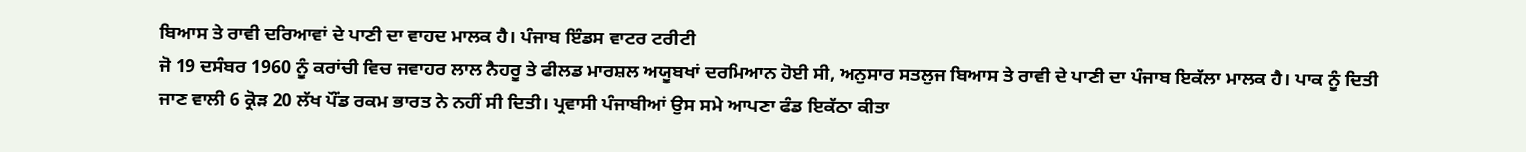ਬਿਆਸ ਤੇ ਰਾਵੀ ਦਰਿਆਵਾਂ ਦੇ ਪਾਣੀ ਦਾ ਵਾਹਦ ਮਾਲਕ ਹੈ। ਪੰਜਾਬ ਇੰਡਸ ਵਾਟਰ ਟਰੀਟੀ
ਜੋ 19 ਦਸੰਬਰ 1960 ਨੂੰ ਕਰਾਂਚੀ ਵਿਚ ਜਵਾਹਰ ਲਾਲ ਨੈਹਰੂ ਤੇ ਫੀਲਡ ਮਾਰਸ਼ਲ ਅਯੂਬਖਾਂ ਦਰਮਿਆਨ ਹੋਈ ਸੀ, ਅਨੁਸਾਰ ਸਤਲੁਜ ਬਿਆਸ ਤੇ ਰਾਵੀ ਦੇ ਪਾਣੀ ਦਾ ਪੰਜਾਬ ਇਕੱਲਾ ਮਾਲਕ ਹੈ। ਪਾਕ ਨੂੰ ਦਿਤੀ ਜਾਣ ਵਾਲੀ 6 ਕ੍ਰੋੜ 20 ਲੱਖ ਪੌਂਡ ਰਕਮ ਭਾਰਤ ਨੇ ਨਹੀਂ ਸੀ ਦਿਤੀ। ਪ੍ਰਵਾਸੀ ਪੰਜਾਬੀਆਂ ਉਸ ਸਮੇ ਆਪਣਾ ਫੰਡ ਇਕੱਠਾ ਕੀਤਾ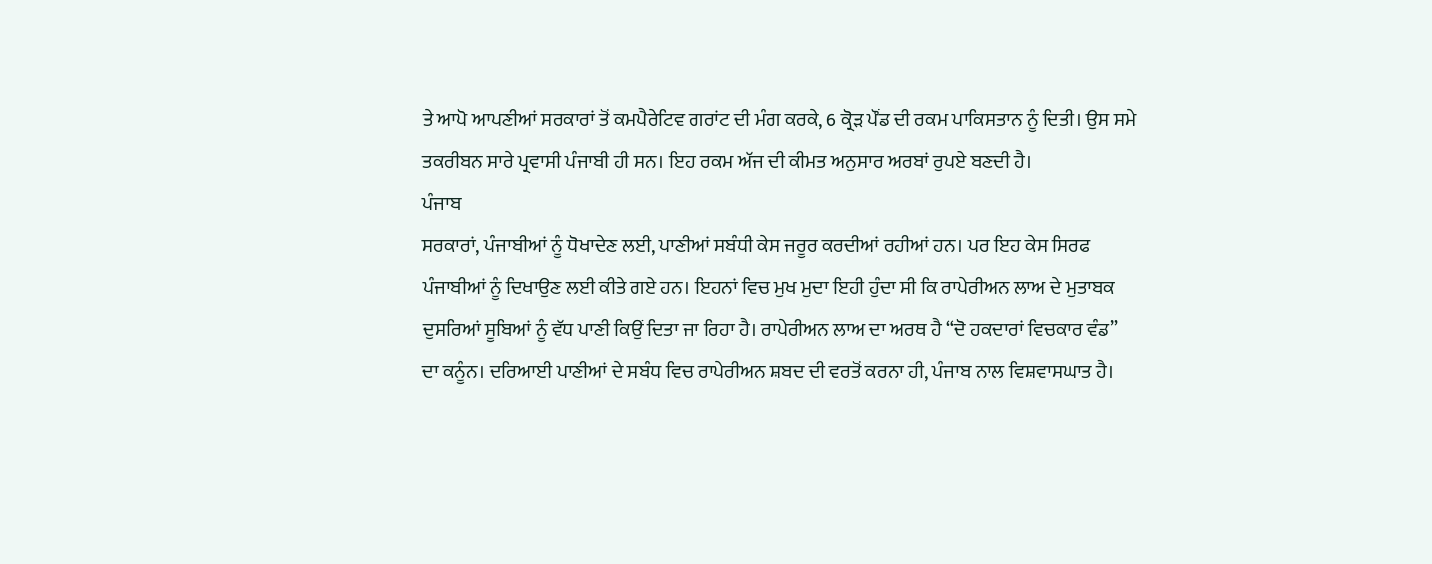ਤੇ ਆਪੋ ਆਪਣੀਆਂ ਸਰਕਾਰਾਂ ਤੋਂ ਕਮਪੈਰੇਟਿਵ ਗਰਾਂਟ ਦੀ ਮੰਗ ਕਰਕੇ, 6 ਕ੍ਰੋੜ ਪੌਂਡ ਦੀ ਰਕਮ ਪਾਕਿਸਤਾਨ ਨੂੰ ਦਿਤੀ। ਉਸ ਸਮੇ ਤਕਰੀਬਨ ਸਾਰੇ ਪ੍ਰਵਾਸੀ ਪੰਜਾਬੀ ਹੀ ਸਨ। ਇਹ ਰਕਮ ਅੱਜ ਦੀ ਕੀਮਤ ਅਨੁਸਾਰ ਅਰਬਾਂ ਰੁਪਏ ਬਣਦੀ ਹੈ।
ਪੰਜਾਬ
ਸਰਕਾਰਾਂ, ਪੰਜਾਬੀਆਂ ਨੂੰ ਧੋਖਾਦੇਣ ਲਈ, ਪਾਣੀਆਂ ਸਬੰਧੀ ਕੇਸ ਜਰੂਰ ਕਰਦੀਆਂ ਰਹੀਆਂ ਹਨ। ਪਰ ਇਹ ਕੇਸ ਸਿਰਫ ਪੰਜਾਬੀਆਂ ਨੂੰ ਦਿਖਾਉਣ ਲਈ ਕੀਤੇ ਗਏ ਹਨ। ਇਹਨਾਂ ਵਿਚ ਮੁਖ ਮੁਦਾ ਇਹੀ ਹੁੰਦਾ ਸੀ ਕਿ ਰਾਪੇਰੀਅਨ ਲਾਅ ਦੇ ਮੁਤਾਬਕ ਦੁਸਰਿਆਂ ਸੂਬਿਆਂ ਨੂੰ ਵੱਧ ਪਾਣੀ ਕਿਉਂ ਦਿਤਾ ਜਾ ਰਿਹਾ ਹੈ। ਰਾਪੇਰੀਅਨ ਲਾਅ ਦਾ ਅਰਥ ਹੈ “ਦੋ ਹਕਦਾਰਾਂ ਵਿਚਕਾਰ ਵੰਡ” ਦਾ ਕਨੂੰਨ। ਦਰਿਆਈ ਪਾਣੀਆਂ ਦੇ ਸਬੰਧ ਵਿਚ ਰਾਪੇਰੀਅਨ ਸ਼ਬਦ ਦੀ ਵਰਤੋਂ ਕਰਨਾ ਹੀ, ਪੰਜਾਬ ਨਾਲ ਵਿਸ਼ਵਾਸਘਾਤ ਹੈ।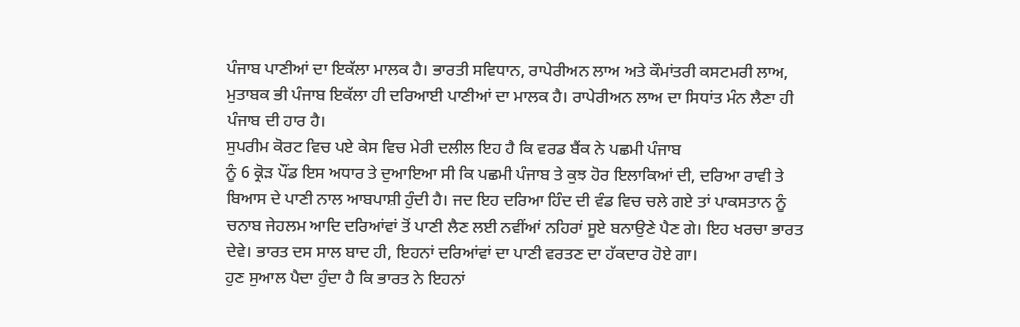ਪੰਜਾਬ ਪਾਣੀਆਂ ਦਾ ਇਕੱਲਾ ਮਾਲਕ ਹੈ। ਭਾਰਤੀ ਸਵਿਧਾਨ, ਰਾਪੇਰੀਅਨ ਲਾਅ ਅਤੇ ਕੌਮਾਂਤਰੀ ਕਸਟਮਰੀ ਲਾਅ, ਮੁਤਾਬਕ ਭੀ ਪੰਜਾਬ ਇਕੱਲਾ ਹੀ ਦਰਿਆਈ ਪਾਣੀਆਂ ਦਾ ਮਾਲਕ ਹੈ। ਰਾਪੇਰੀਅਨ ਲਾਅ ਦਾ ਸਿਧਾਂਤ ਮੰਨ ਲੈਣਾ ਹੀ ਪੰਜਾਬ ਦੀ ਹਾਰ ਹੈ।
ਸੁਪਰੀਮ ਕੋਰਟ ਵਿਚ ਪਏ ਕੇਸ ਵਿਚ ਮੇਰੀ ਦਲੀਲ ਇਹ ਹੈ ਕਿ ਵਰਡ ਬੈਂਕ ਨੇ ਪਛਮੀ ਪੰਜਾਬ
ਨੂੰ 6 ਕ੍ਰੋੜ ਪੌਂਡ ਇਸ ਅਧਾਰ ਤੇ ਦੁਆਇਆ ਸੀ ਕਿ ਪਛਮੀ ਪੰਜਾਬ ਤੇ ਕੁਝ ਹੋਰ ਇਲਾਕਿਆਂ ਦੀ, ਦਰਿਆ ਰਾਵੀ ਤੇ ਬਿਆਸ ਦੇ ਪਾਣੀ ਨਾਲ ਆਬਪਾਸ਼ੀ ਹੁੰਦੀ ਹੈ। ਜਦ ਇਹ ਦਰਿਆ ਹਿੰਦ ਦੀ ਵੰਡ ਵਿਚ ਚਲੇ ਗਏ ਤਾਂ ਪਾਕਸਤਾਨ ਨੂੰ ਚਨਾਬ ਜੇਹਲਮ ਆਦਿ ਦਰਿਆਂਵਾਂ ਤੋਂ ਪਾਣੀ ਲੈਣ ਲਈ ਨਵੀਂਆਂ ਨਹਿਰਾਂ ਸੂਏ ਬਨਾਉਣੇ ਪੈਣ ਗੇ। ਇਹ ਖਰਚਾ ਭਾਰਤ ਦੇਵੇ। ਭਾਰਤ ਦਸ ਸਾਲ ਬਾਦ ਹੀ, ਇਹਨਾਂ ਦਰਿਆਂਵਾਂ ਦਾ ਪਾਣੀ ਵਰਤਣ ਦਾ ਹੱਕਦਾਰ ਹੋਏ ਗਾ।
ਹੁਣ ਸੁਆਲ ਪੈਦਾ ਹੁੰਦਾ ਹੈ ਕਿ ਭਾਰਤ ਨੇ ਇਹਨਾਂ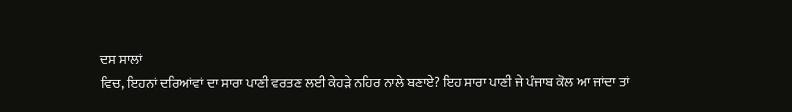ਦਸ ਸਾਲਾਂ
ਵਿਚ, ਇਹਨਾਂ ਦਰਿਆਂਵਾਂ ਦਾ ਸਾਰਾ ਪਾਣੀ ਵਰਤਣ ਲਈ ਕੇਹੜੇ ਨਹਿਰ ਨਾਲੇ ਬਣਾਏ? ਇਹ ਸਾਰਾ ਪਾਣੀ ਜੇ ਪੰਜਾਬ ਕੋਲ ਆ ਜਾਂਦਾ ਤਾਂ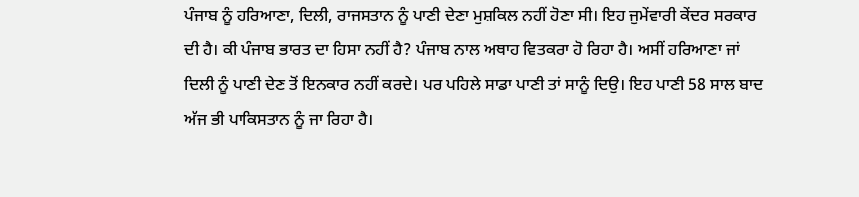ਪੰਜਾਬ ਨੂੰ ਹਰਿਆਣਾ, ਦਿਲੀ, ਰਾਜਸਤਾਨ ਨੂੰ ਪਾਣੀ ਦੇਣਾ ਮੁਸ਼ਕਿਲ ਨਹੀਂ ਹੋਣਾ ਸੀ। ਇਹ ਜੁਮੇਂਵਾਰੀ ਕੇਂਦਰ ਸਰਕਾਰ ਦੀ ਹੈ। ਕੀ ਪੰਜਾਬ ਭਾਰਤ ਦਾ ਹਿਸਾ ਨਹੀਂ ਹੈ? ਪੰਜਾਬ ਨਾਲ ਅਥਾਹ ਵਿਤਕਰਾ ਹੋ ਰਿਹਾ ਹੈ। ਅਸੀਂ ਹਰਿਆਣਾ ਜਾਂ ਦਿਲੀ ਨੂੰ ਪਾਣੀ ਦੇਣ ਤੋਂ ਇਨਕਾਰ ਨਹੀਂ ਕਰਦੇ। ਪਰ ਪਹਿਲੇ ਸਾਡਾ ਪਾਣੀ ਤਾਂ ਸਾਨੂੰ ਦਿਉ। ਇਹ ਪਾਣੀ 58 ਸਾਲ ਬਾਦ ਅੱਜ ਭੀ ਪਾਕਿਸਤਾਨ ਨੂੰ ਜਾ ਰਿਹਾ ਹੈ।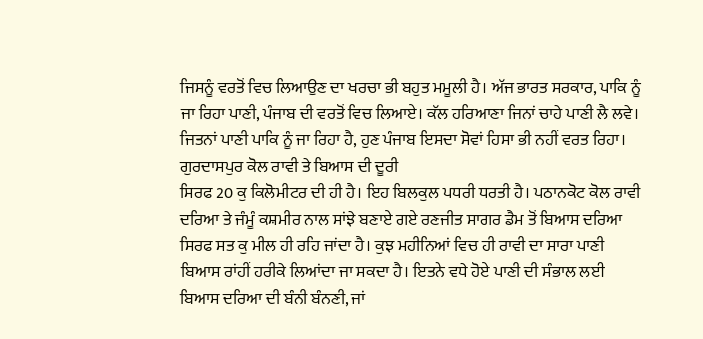ਜਿਸਨੂੰ ਵਰਤੋਂ ਵਿਚ ਲਿਆਉਣ ਦਾ ਖਰਚਾ ਭੀ ਬਹੁਤ ਮਮੂਲੀ ਹੈ। ਅੱਜ ਭਾਰਤ ਸਰਕਾਰ, ਪਾਕਿ ਨੂੰ ਜਾ ਰਿਹਾ ਪਾਣੀ, ਪੰਜਾਬ ਦੀ ਵਰਤੋਂ ਵਿਚ ਲਿਆਏ। ਕੱਲ ਹਰਿਆਣਾ ਜਿਨਾਂ ਚਾਹੇ ਪਾਣੀ ਲੈ ਲਵੇ। ਜਿਤਨਾਂ ਪਾਣੀ ਪਾਕਿ ਨੂੰ ਜਾ ਰਿਹਾ ਹੈ, ਹੁਣ ਪੰਜਾਬ ਇਸਦਾ ਸੋਵਾਂ ਹਿਸਾ ਭੀ ਨਹੀਂ ਵਰਤ ਰਿਹਾ।
ਗੁਰਦਾਸਪੁਰ ਕੋਲ ਰਾਵੀ ਤੇ ਬਿਆਸ ਦੀ ਦੂਰੀ
ਸਿਰਫ 20 ਕੁ ਕਿਲੋਮੀਟਰ ਦੀ ਹੀ ਹੈ। ਇਹ ਬਿਲਕੁਲ ਪਧਰੀ ਧਰਤੀ ਹੈ। ਪਠਾਨਕੋਟ ਕੋਲ ਰਾਵੀ ਦਰਿਆ ਤੇ ਜੰਮੂੰ ਕਸ਼ਮੀਰ ਨਾਲ ਸਾਂਝੇ ਬਣਾਏ ਗਏ ਰਣਜੀਤ ਸਾਗਰ ਡੈਮ ਤੋਂ ਬਿਆਸ ਦਰਿਆ ਸਿਰਫ ਸਤ ਕੁ ਮੀਲ ਹੀ ਰਹਿ ਜਾਂਦਾ ਹੈ। ਕੁਝ ਮਹੀਨਿਆਂ ਵਿਚ ਹੀ ਰਾਵੀ ਦਾ ਸਾਰਾ ਪਾਣੀ ਬਿਆਸ ਰਾਂਹੀਂ ਹਰੀਕੇ ਲਿਆਂਦਾ ਜਾ ਸਕਦਾ ਹੈ। ਇਤਨੇ ਵਧੇ ਹੋਏ ਪਾਣੀ ਦੀ ਸੰਭਾਲ ਲਈ ਬਿਆਸ ਦਰਿਆ ਦੀ ਬੰਨੀ ਬੰਨਣੀ, ਜਾਂ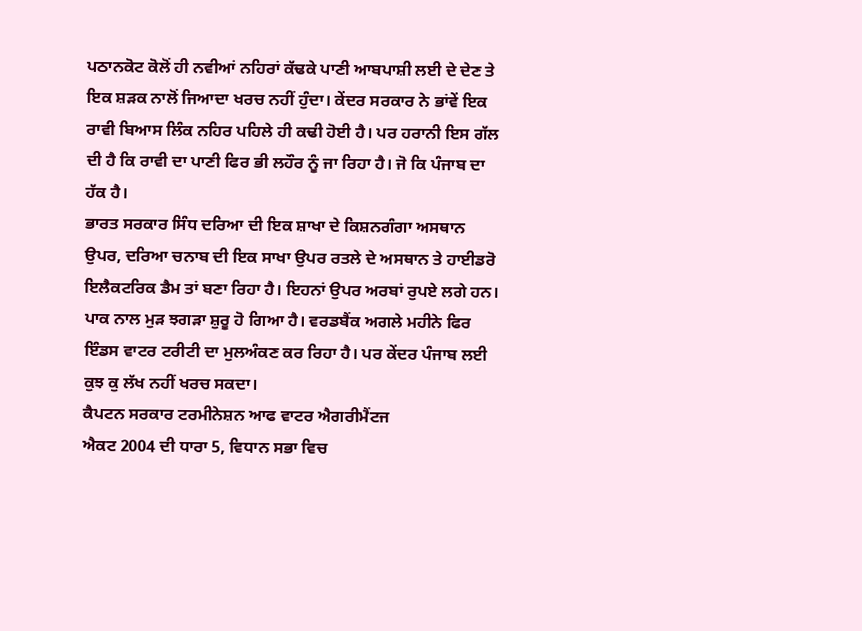ਪਠਾਨਕੋਟ ਕੋਲੋਂ ਹੀ ਨਵੀਆਂ ਨਹਿਰਾਂ ਕੱਢਕੇ ਪਾਣੀ ਆਬਪਾਸ਼ੀ ਲਈ ਦੇ ਦੇਣ ਤੇ ਇਕ ਸ਼ੜਕ ਨਾਲੋਂ ਜਿਆਦਾ ਖਰਚ ਨਹੀਂ ਹੁੰਦਾ। ਕੇਂਦਰ ਸਰਕਾਰ ਨੇ ਭਾਂਵੇਂ ਇਕ ਰਾਵੀ ਬਿਆਸ ਲਿੰਕ ਨਹਿਰ ਪਹਿਲੇ ਹੀ ਕਢੀ ਹੋਈ ਹੈ। ਪਰ ਹਰਾਨੀ ਇਸ ਗੱਲ ਦੀ ਹੈ ਕਿ ਰਾਵੀ ਦਾ ਪਾਣੀ ਫਿਰ ਭੀ ਲਹੌਰ ਨੂੰ ਜਾ ਰਿਹਾ ਹੈ। ਜੋ ਕਿ ਪੰਜਾਬ ਦਾ ਹੱਕ ਹੈ।
ਭਾਰਤ ਸਰਕਾਰ ਸਿੰਧ ਦਰਿਆ ਦੀ ਇਕ ਸ਼ਾਖਾ ਦੇ ਕਿਸ਼ਨਗੰਗਾ ਅਸਥਾਨ
ਉਪਰ, ਦਰਿਆ ਚਨਾਬ ਦੀ ਇਕ ਸਾਖਾ ਉਪਰ ਰਤਲੇ ਦੇ ਅਸਥਾਨ ਤੇ ਹਾਈਡਰੋ ਇਲੈਕਟਰਿਕ ਡੈਮ ਤਾਂ ਬਣਾ ਰਿਹਾ ਹੈ। ਇਹਨਾਂ ਉਪਰ ਅਰਬਾਂ ਰੁਪਏ ਲਗੇ ਹਨ। ਪਾਕ ਨਾਲ ਮੁੜ ਝਗੜਾ ਸ਼ੁਰੂ ਹੋ ਗਿਆ ਹੈ। ਵਰਡਬੈਂਕ ਅਗਲੇ ਮਹੀਨੇ ਫਿਰ ਇੰਡਸ ਵਾਟਰ ਟਰੀਟੀ ਦਾ ਮੁਲਅੰਕਣ ਕਰ ਰਿਹਾ ਹੈ। ਪਰ ਕੇਂਦਰ ਪੰਜਾਬ ਲਈ ਕੁਝ ਕੁ ਲੱਖ ਨਹੀਂ ਖਰਚ ਸਕਦਾ।
ਕੈਪਟਨ ਸਰਕਾਰ ਟਰਮੀਨੇਸ਼ਨ ਆਫ ਵਾਟਰ ਐਗਰੀਮੈਂਟਜ
ਐਕਟ 2004 ਦੀ ਧਾਰਾ 5, ਵਿਧਾਨ ਸਭਾ ਵਿਚ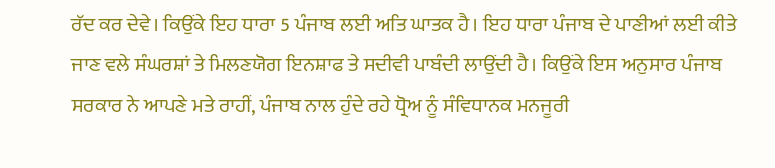ਰੱਦ ਕਰ ਦੇਵੇ। ਕਿਉਂਕੇ ਇਹ ਧਾਰਾ 5 ਪੰਜਾਬ ਲਈ ਅਤਿ ਘਾਤਕ ਹੈ। ਇਹ ਧਾਰਾ ਪੰਜਾਬ ਦੇ ਪਾਣੀਆਂ ਲਈ ਕੀਤੇ ਜਾਣ ਵਲੇ ਸੰਘਰਸ਼ਾਂ ਤੇ ਮਿਲਣਯੋਗ ਇਨਸ਼ਾਫ ਤੇ ਸਦੀਵੀ ਪਾਬੰਦੀ ਲਾਉਂਦੀ ਹੈ। ਕਿਉਂਕੇ ਇਸ ਅਨੁਸਾਰ ਪੰਜਾਬ ਸਰਕਾਰ ਨੇ ਆਪਣੇ ਮਤੇ ਰਾਹੀਂ, ਪੰਜਾਬ ਨਾਲ ਹੁੰਦੇ ਰਹੇ ਧ੍ਰੋਅ ਨੂੰ ਸੰਵਿਧਾਨਕ ਮਨਜੂਰੀ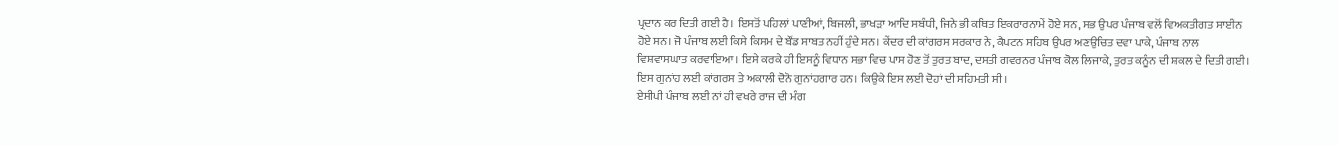ਪ੍ਰਦਾਨ ਕਰ ਦਿਤੀ ਗਈ ਹੈ। ਇਸਤੋਂ ਪਹਿਲਾਂ ਪਾਣੀਆਂ, ਬਿਜਲੀ, ਭਾਖੜਾ ਆਦਿ ਸਬੰਧੀ, ਜਿਨੇ ਭੀ ਕਥਿਤ ਇਕਰਾਰਨਾਮੇਂ ਹੋਏ ਸਨ, ਸਭ ਉਪਰ ਪੰਜਾਬ ਵਲੋਂ ਵਿਅਕਤੀਗਤ ਸਾਈਨ ਹੋਏ ਸਨ। ਜੋ ਪੰਜਾਬ ਲਈ ਕਿਸੇ ਕਿਸਮ ਦੇ ਬੌਂਡ ਸਾਬਤ ਨਹੀਂ ਹੁੰਦੇ ਸਨ। ਕੇਂਦਰ ਦੀ ਕਾਂਗਰਸ ਸਰਕਾਰ ਨੇ, ਕੈਪਟਨ ਸਹਿਬ ਉਪਰ ਅਣਉਚਿਤ ਦਵਾ ਪਾਕੇ, ਪੰਜਾਬ ਨਾਲ ਵਿਸ਼ਵਾਸਘਾਤ ਕਰਵਾਇਆ। ਇਸੇ ਕਰਕੇ ਹੀ ਇਸਨੂੰ ਵਿਧਾਨ ਸਭਾ ਵਿਚ ਪਾਸ ਹੋਣ ਤੋਂ ਤੁਰਤ ਬਾਦ, ਦਸਤੀ ਗਵਰਨਰ ਪੰਜਾਬ ਕੋਲ ਲਿਜਾਕੇ, ਤੁਰਤ ਕਨੂੰਨ ਦੀ ਸ਼ਕਲ ਦੇ ਦਿਤੀ ਗਈ। ਇਸ ਗੁਨਾਂਹ ਲਈ ਕਾਂਗਰਸ ਤੇ ਅਕਾਲੀ ਦੋਨੋ ਗੁਨਾਂਹਗਾਰ ਹਨ। ਕਿਉਕੇ ਇਸ ਲਈ ਦੋਹਾਂ ਦੀ ਸਹਿਮਤੀ ਸੀ।
ਏਸੀਪੀ ਪੰਜਾਬ ਲਈ ਨਾਂ ਹੀ ਵਖਰੇ ਰਾਜ ਦੀ ਮੰਗ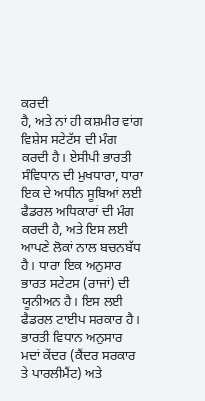ਕਰਦੀ
ਹੈ, ਅਤੇ ਨਾਂ ਹੀ ਕਸ਼ਮੀਰ ਵਾਂਗ ਵਿਸ਼ੇਸ ਸਟੇਟੱਸ ਦੀ ਮੰਗ ਕਰਦੀ ਹੈ। ਏਸੀਪੀ ਭਾਰਤੀ ਸੰਵਿਧਾਨ ਦੀ ਮੁਖਧਾਰਾ, ਧਾਰਾ ਇਕ ਦੇ ਅਧੀਨ ਸੂਬਿਆਂ ਲਈ ਫੈਡਰਲ ਅਧਿਕਾਰਾਂ ਦੀ ਮੰਗ ਕਰਦੀ ਹੈ, ਅਤੇ ਇਸ ਲਈ ਆਪਣੇ ਲੋਕਾਂ ਨਾਲ ਬਚਨਬੱਧ ਹੈ। ਧਾਰਾ ਇਕ ਅਨੁਸਾਰ ਭਾਰਤ ਸਟੇਟਸ (ਰਾਜਾਂ) ਦੀ ਯੂਨੀਅਨ ਹੈ। ਇਸ ਲਈ ਫੈਡਰਲ ਟਾਈਪ ਸਰਕਾਰ ਹੈ। ਭਾਰਤੀ ਵਿਧਾਨ ਅਨੁਸਾਰ ਮਦਾਂ ਕੇਂਦਰ (ਕੈਂਦਰ ਸਰਕਾਰ ਤੇ ਪਾਰਲੀਮੈਂਟ) ਅਤੇ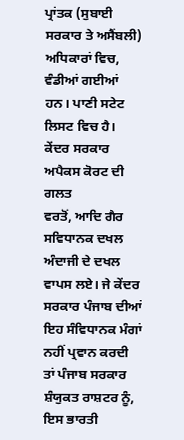ਪ੍ਰਾਂਤਕ (ਸੁਬਾਈ ਸਰਕਾਰ ਤੇ ਅਸੈਂਬਲੀ) ਅਧਿਕਾਰਾਂ ਵਿਚ, ਵੰਡੀਆਂ ਗਈਆਂ ਹਨ। ਪਾਣੀ ਸਟੇਟ ਲਿਸਟ ਵਿਚ ਹੈ।
ਕੇਂਦਰ ਸਰਕਾਰ ਅਪੈਕਸ ਕੋਰਟ ਦੀ ਗਲਤ
ਵਰਤੋਂ, ਆਦਿ ਗੈਰ ਸਵਿਧਾਨਕ ਦਖਲ ਅੰਦਾਜੀ ਦੇ ਦਖਲ ਵਾਪਸ ਲਏ। ਜੇ ਕੇਂਦਰ ਸਰਕਾਰ ਪੰਜਾਬ ਦੀਆਂ ਇਹ ਸੰਵਿਧਾਨਕ ਮੰਗਾਂ ਨਹੀਂ ਪ੍ਰਵਾਨ ਕਰਦੀ ਤਾਂ ਪੰਜਾਬ ਸਰਕਾਰ ਸ਼ੰਯੁਕਤ ਰਾਸ਼ਟਰ ਨੂੰ, ਇਸ ਭਾਰਤੀ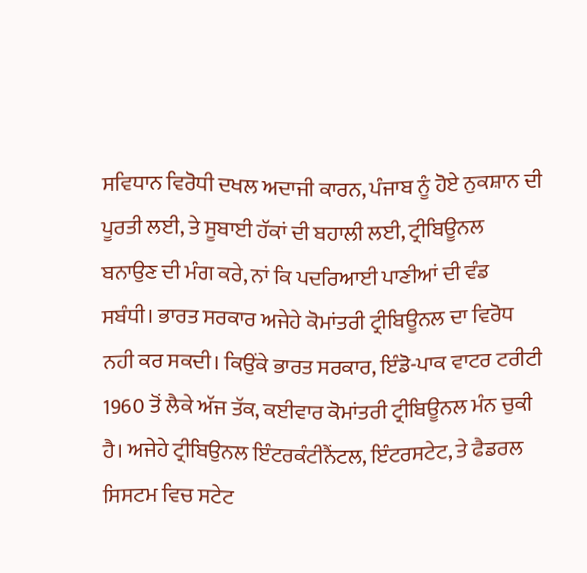ਸਵਿਧਾਨ ਵਿਰੋਧੀ ਦਖਲ ਅਦਾਜੀ ਕਾਰਨ, ਪੰਜਾਬ ਨੂੰ ਹੋਏ ਨੁਕਸ਼ਾਨ ਦੀ ਪੂਰਤੀ ਲਈ, ਤੇ ਸੂਬਾਈ ਹੱਕਾਂ ਦੀ ਬਹਾਲੀ ਲਈ, ਟ੍ਰੀਬਿਊਨਲ ਬਨਾਉਣ ਦੀ ਮੰਗ ਕਰੇ, ਨਾਂ ਕਿ ਪਦਰਿਆਈ ਪਾਣੀਆਂ ਦੀ ਵੰਡ ਸਬੰਧੀ। ਭਾਰਤ ਸਰਕਾਰ ਅਜੇਹੇ ਕੋਮਾਂਤਰੀ ਟ੍ਰੀਬਿਊਨਲ ਦਾ ਵਿਰੋਧ ਨਹੀ ਕਰ ਸਕਦੀ। ਕਿਉਂਕੇ ਭਾਰਤ ਸਰਕਾਰ, ਇੰਡੋ-ਪਾਕ ਵਾਟਰ ਟਰੀਟੀ 1960 ਤੋਂ ਲੈਕੇ ਅੱਜ ਤੱਕ, ਕਈਵਾਰ ਕੋਮਾਂਤਰੀ ਟ੍ਰੀਬਿਊਨਲ ਮੰਨ ਚੁਕੀ ਹੈ। ਅਜੇਹੇ ਟ੍ਰੀਬਿਉਨਲ ਇੰਟਰਕੰਟੀਨੈਂਟਲ, ਇੰਟਰਸਟੇਟ, ਤੇ ਫੈਡਰਲ ਸਿਸਟਮ ਵਿਚ ਸਟੇਟ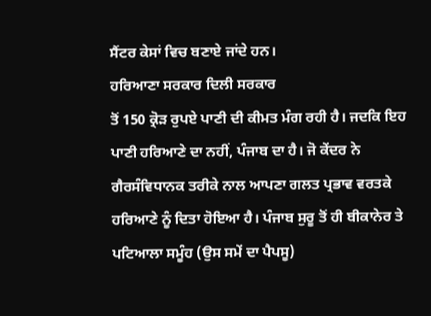ਸੈਂਟਰ ਕੇਸਾਂ ਵਿਚ ਬਣਾਏ ਜਾਂਦੇ ਹਨ।
ਹਰਿਆਣਾ ਸਰਕਾਰ ਦਿਲੀ ਸਰਕਾਰ
ਤੋਂ 150 ਕ੍ਰੋੜ ਰੁਪਏ ਪਾਣੀ ਦੀ ਕੀਮਤ ਮੰਗ ਰਹੀ ਹੈ। ਜਦਕਿ ਇਹ ਪਾਣੀ ਹਰਿਆਣੇ ਦਾ ਨਹੀਂ, ਪੰਜਾਬ ਦਾ ਹੈ। ਜੋ ਕੇਂਦਰ ਨੇ ਗੈਰਸੰਵਿਧਾਨਕ ਤਰੀਕੇ ਨਾਲ ਆਪਣਾ ਗਲਤ ਪ੍ਰਭਾਵ ਵਰਤਕੇ ਹਰਿਆਣੇ ਨੂੰ ਦਿਤਾ ਹੋਇਆ ਹੈ। ਪੰਜਾਬ ਸੁਰੂ ਤੋਂ ਹੀ ਬੀਕਾਨੇਰ ਤੇ ਪਟਿਆਲਾ ਸਮੂੰਹ (ਉਸ ਸਮੇਂ ਦਾ ਪੈਪਸੂ)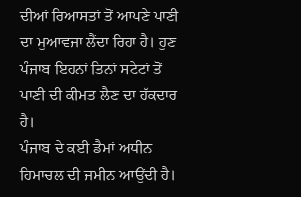ਦੀਆਂ ਰਿਆਸਤਾਂ ਤੋਂ ਆਪਣੇ ਪਾਣੀ ਦਾ ਮੁਆਵਜਾ ਲੈਂਦਾ ਰਿਹਾ ਹੈ। ਹੁਣ ਪੰਜਾਬ ਇਹਨਾਂ ਤਿਨਾਂ ਸਟੇਟਾਂ ਤੋਂ ਪਾਣੀ ਦੀ ਕੀਮਤ ਲੈਣ ਦਾ ਹੱਕਦਾਰ ਹੈ।
ਪੰਜਾਬ ਦੇ ਕਈ ਡੈਮਾਂ ਅਧੀਨ ਹਿਮਾਚਲ ਦੀ ਜਮੀਨ ਆਉਂਦੀ ਹੈ।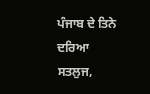ਪੰਜਾਬ ਦੇ ਤਿਨੇ ਦਰਿਆ
ਸਤਲੁਜ,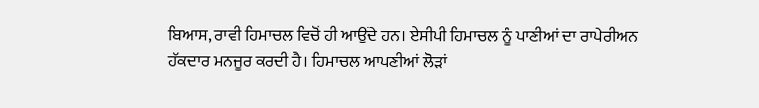ਬਿਆਸ, ਰਾਵੀ ਹਿਮਾਚਲ ਵਿਚੋਂ ਹੀ ਆਉਂਦੇ ਹਨ। ਏਸੀਪੀ ਹਿਮਾਚਲ ਨੂੰ ਪਾਣੀਆਂ ਦਾ ਰਾਪੇਰੀਅਨ ਹੱਕਦਾਰ ਮਨਜੂਰ ਕਰਦੀ ਹੈ। ਹਿਮਾਚਲ ਆਪਣੀਆਂ ਲੋੜਾਂ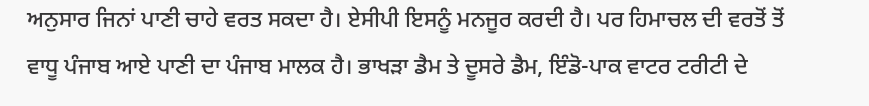ਅਨੁਸਾਰ ਜਿਨਾਂ ਪਾਣੀ ਚਾਹੇ ਵਰਤ ਸਕਦਾ ਹੈ। ਏਸੀਪੀ ਇਸਨੂੰ ਮਨਜੂਰ ਕਰਦੀ ਹੈ। ਪਰ ਹਿਮਾਚਲ ਦੀ ਵਰਤੋਂ ਤੋਂ ਵਾਧੂ ਪੰਜਾਬ ਆਏ ਪਾਣੀ ਦਾ ਪੰਜਾਬ ਮਾਲਕ ਹੈ। ਭਾਖੜਾ ਡੈਮ ਤੇ ਦੂਸਰੇ ਡੈਮ, ਇੰਡੋ-ਪਾਕ ਵਾਟਰ ਟਰੀਟੀ ਦੇ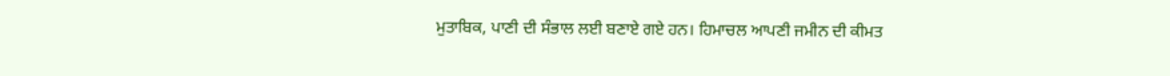ਮੁਤਾਬਿਕ, ਪਾਣੀ ਦੀ ਸੰਭਾਲ ਲਈ ਬਣਾਏ ਗਏ ਹਨ। ਹਿਮਾਚਲ ਆਪਣੀ ਜਮੀਨ ਦੀ ਕੀਮਤ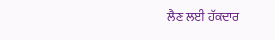ਲੈਣ ਲਈ ਹੱਕਦਾਰ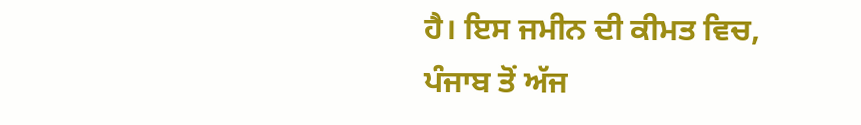ਹੈ। ਇਸ ਜਮੀਨ ਦੀ ਕੀਮਤ ਵਿਚ, ਪੰਜਾਬ ਤੋਂ ਅੱਜ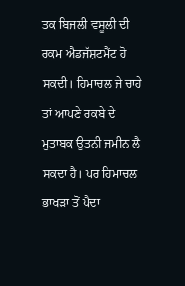ਤਕ ਬਿਜਲੀ ਵਸੂਲੀ ਦੀ ਰਕਮ ਐਡਜੱਸ਼ਟਮੈਂਟ ਹੋ ਸਕਦੀ। ਹਿਮਾਚਲ ਜੇ ਚਾਹੇ ਤਾਂ ਆਪਣੇ ਰਕਬੇ ਦੇ ਮੁਤਾਬਕ ਉਤਨੀ ਜਮੀਨ ਲੈ ਸਕਦਾ ਹੈ। ਪਰ ਹਿਮਾਚਲ ਭਾਖੜਾ ਤੋਂ ਪੈਦਾ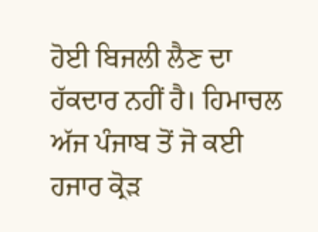ਹੋਈ ਬਿਜਲੀ ਲੈਣ ਦਾ ਹੱਕਦਾਰ ਨਹੀਂ ਹੈ। ਹਿਮਾਚਲ ਅੱਜ ਪੰਜਾਬ ਤੋਂ ਜੋ ਕਈ ਹਜਾਰ ਕ੍ਰੋੜ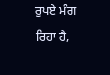ਰੁਪਏ ਮੰਗ ਰਿਹਾ ਹੈ,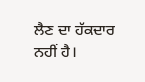ਲੈਣ ਦਾ ਹੱਕਦਾਰ ਨਹੀਂ ਹੈ।